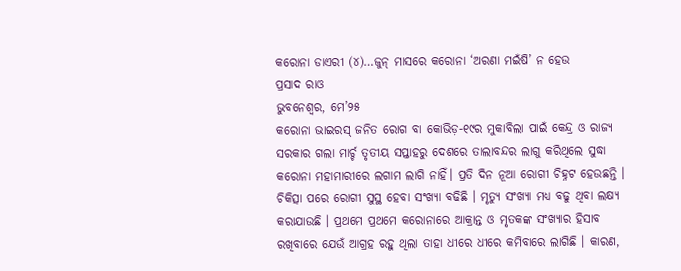କରୋନା ଡାଏରୀ (୪)…ଜୁନ୍ ମାସରେ କରୋନା ‘ଅରଣା ମଇଁଷି’ ନ ହେଉ
ପ୍ରସାଦ ରାଓ
ଭୁବନେଶ୍ୱର, ମେ’୨୫
କରୋନା ଭାଇରସ୍ ଜନିତ ରୋଗ ବା କୋଭିଡ଼-୧୯ର ମୁକାବିଲା ପାଇଁ କେନ୍ଦ୍ର ଓ ରାଜ୍ୟ ସରକାର ଗଲା ମାର୍ଚ୍ଚ ତୃତୀୟ ସପ୍ତାହରୁ ଦେଶରେ ତାଲାବନ୍ଦର ଲାଗୁ କରିଥିଲେ ସୁଦ୍ଧା କରୋନା ମହାମାରୀରେ ଲଗାମ ଲାଗି ନାହିଁ। ପ୍ରତି ଦିନ ନୂଆ ରୋଗୀ ଚିହ୍ନଟ ହେଉଛନ୍ତି । ଚିକିତ୍ସା ପରେ ରୋଗୀ ସୁସ୍ଥ ହେବା ସଂଖ୍ୟା ବଢିଛି । ମୃତ୍ୟୁ ସଂଖ୍ୟା ମଧ୍ୟ ବଢୁ ଥିବା ଲକ୍ଷ୍ୟ କରାଯାଉଛି । ପ୍ରଥମେ ପ୍ରଥମେ କରୋନାରେ ଆକ୍ରାନ୍ତ ଓ ମୃତକଙ୍କ ସଂଖ୍ୟାର ହିସାବ ରଖିବାରେ ଯେଉଁ ଆଗ୍ରହ ରହୁ ଥିଲା ତାହା ଧୀରେ ଧୀରେ କମିବାରେ ଲାଗିଛି । କାରଣ,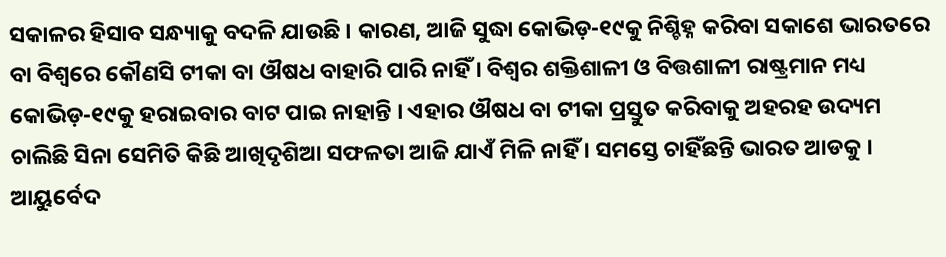ସକାଳର ହିସାବ ସନ୍ଧ୍ୟାକୁ ବଦଳି ଯାଉଛି । କାରଣ, ଆଜି ସୁଦ୍ଧା କୋଭିଡ଼-୧୯କୁ ନିଶ୍ଚିହ୍ନ କରିବା ସକାଶେ ଭାରତରେ ବା ବିଶ୍ୱରେ କୌଣସି ଟୀକା ବା ଔଷଧ ବାହାରି ପାରି ନାହିଁ । ବିଶ୍ୱର ଶକ୍ତିଶାଳୀ ଓ ବିତ୍ତଶାଳୀ ରାଷ୍ଟ୍ରମାନ ମଧ୍ୟ କୋଭିଡ଼-୧୯କୁ ହରାଇବାର ବାଟ ପାଇ ନାହାନ୍ତି । ଏହାର ଔଷଧ ବା ଟୀକା ପ୍ରସ୍ତୁତ କରିବାକୁ ଅହରହ ଉଦ୍ୟମ ଚାଲିଛି ସିନା ସେମିତି କିଛି ଆଖିଦୃଶିଆ ସଫଳତା ଆଜି ଯାଏଁ ମିଳି ନାହିଁ । ସମସ୍ତେ ଚାହିଁଛନ୍ତି ଭାରତ ଆଡକୁ । ଆୟୁର୍ବେଦ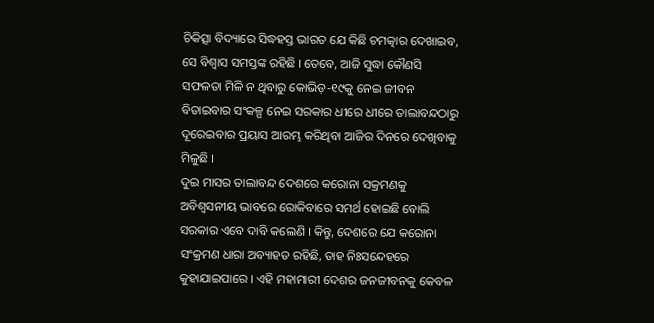ଚିକିତ୍ସା ବିଦ୍ୟାରେ ସିଦ୍ଧହସ୍ତ ଭାରତ ଯେ କିଛି ଚମତ୍କାର ଦେଖାଇବ, ସେ ବିଶ୍ୱାସ ସମସ୍ତଙ୍କ ରହିଛି । ତେବେ, ଆଜି ସୁଦ୍ଧା କୌଣସି ସଫଳତା ମିଳି ନ ଥିବାରୁ କୋଭିଡ଼-୧୯କୁ ନେଇ ଜୀବନ ବିତାଇବାର ସଂକଳ୍ପ ନେଇ ସରକାର ଧୀରେ ଧୀରେ ତାଲାବନ୍ଦଠାରୁ ଦୂରେଇବାର ପ୍ରୟାସ ଆରମ୍ଭ କରିଥିବା ଆଜିର ଦିନରେ ଦେଖିବାକୁ ମିଳୁଛି ।
ଦୁଇ ମାସର ତାଲାବନ୍ଦ ଦେଶରେ କରୋନା ସକ୍ରମଣକୁ ଅବିଶ୍ୱସନୀୟ ଭାବରେ ରୋକିବାରେ ସମର୍ଥ ହୋଇଛି ବୋଲି ସରକାର ଏବେ ଦାବି କଲେଣି । କିନ୍ତୁ, ଦେଶରେ ଯେ କରୋନା ସଂକ୍ରମଣ ଧାରା ଅବ୍ୟାହତ ରହିଛି, ତାହ ନିଃସନ୍ଦେହରେ କୁହାଯାଇପାରେ । ଏହି ମହାମାରୀ ଦେଶର ଜନଜୀବନକୁ କେବଳ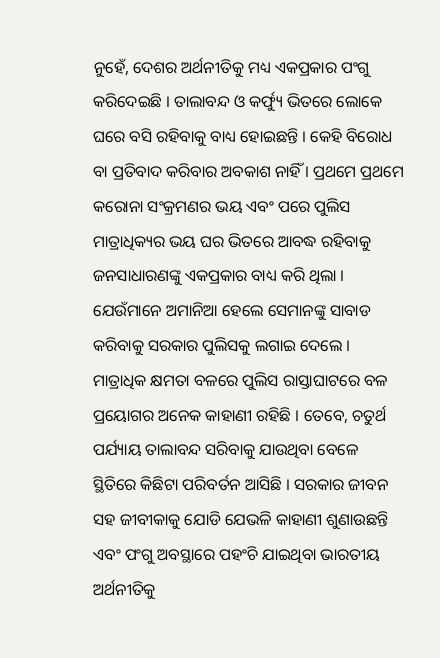ନୁହେଁ, ଦେଶର ଅର୍ଥନୀତିକୁ ମଧ୍ୟ ଏକପ୍ରକାର ପଂଗୁ କରିଦେଇଛି । ତାଲାବନ୍ଦ ଓ କର୍ଫ୍ୟୁ ଭିତରେ ଲୋକେ ଘରେ ବସି ରହିବାକୁ ବାଧ୍ୟ ହୋଇଛନ୍ତି । କେହି ବିରୋଧ ବା ପ୍ରତିବାଦ କରିବାର ଅବକାଶ ନାହିଁ । ପ୍ରଥମେ ପ୍ରଥମେ କରୋନା ସଂକ୍ରମଣର ଭୟ ଏବଂ ପରେ ପୁଲିସ ମାତ୍ରାଧିକ୍ୟର ଭୟ ଘର ଭିତରେ ଆବଦ୍ଧ ରହିବାକୁ ଜନସାଧାରଣଙ୍କୁ ଏକପ୍ରକାର ବାଧ୍ୟ କରି ଥିଲା । ଯେଉଁମାନେ ଅମାନିଆ ହେଲେ ସେମାନଙ୍କୁ ସାବାଡ କରିବାକୁ ସରକାର ପୁଲିସକୁ ଲଗାଇ ଦେଲେ । ମାତ୍ରାଧିକ କ୍ଷମତା ବଳରେ ପୁଲିସ ରାସ୍ତାଘାଟରେ ବଳ ପ୍ରୟୋଗର ଅନେକ କାହାଣୀ ରହିଛି । ତେବେ, ଚତୁର୍ଥ ପର୍ଯ୍ୟାୟ ତାଲାବନ୍ଦ ସରିବାକୁ ଯାଉଥିବା ବେଳେ ସ୍ଥିତିରେ କିଛିଟା ପରିବର୍ତନ ଆସିଛି । ସରକାର ଜୀବନ ସହ ଜୀବୀକାକୁ ଯୋଡି ଯେଭଳି କାହାଣୀ ଶୁଣାଉଛନ୍ତି ଏବଂ ପଂଗୁ ଅବସ୍ଥାରେ ପହଂଚି ଯାଇଥିବା ଭାରତୀୟ ଅର୍ଥନୀତିକୁ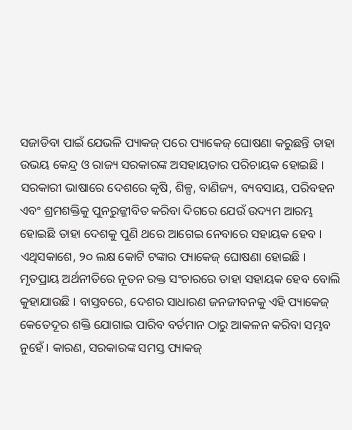ସଜାଡିବା ପାଇଁ ଯେଭଳି ପ୍ୟାକଜ୍ ପରେ ପ୍ୟାକେଜ୍ ଘୋଷଣା କରୁଛନ୍ତି ତାହା ଉଭୟ କେନ୍ଦ୍ର ଓ ରାଜ୍ୟ ସରକାରଙ୍କ ଅସହାୟତାର ପରିଚାୟକ ହୋଇଛି ।
ସରକାରୀ ଭାଷାରେ ଦେଶରେ କୃଷି, ଶିଳ୍ପ, ବାଣିଜ୍ୟ, ବ୍ୟବସାୟ, ପରିବହନ ଏବଂ ଶ୍ରମଶକ୍ତିକୁ ପୁନରୁଜ୍ଜୀବିତ କରିବା ଦିଗରେ ଯେଉଁ ଉଦ୍ୟମ ଆରମ୍ଭ ହୋଇଛି ତାହା ଦେଶକୁ ପୁଣି ଥରେ ଆଗେଇ ନେବାରେ ସହାୟକ ହେବ । ଏଥିସକାଶେ, ୨୦ ଲକ୍ଷ କୋଟି ଟଙ୍କାର ପ୍ୟାକେଜ୍ ଘୋଷଣା ହୋଇଛି । ମୃତପ୍ରାୟ ଅର୍ଥନୀତିରେ ନୂତନ ରକ୍ତ ସଂଚାରରେ ତାହା ସହାୟକ ହେବ ବୋଲି କୁହାଯାଉଛି । ବାସ୍ତବରେ, ଦେଶର ସାଧାରଣ ଜନଜୀବନକୁ ଏହି ପ୍ୟାକେଜ୍ କେତେଦୂର ଶକ୍ତି ଯୋଗାଇ ପାରିବ ବର୍ତମାନ ଠାରୁ ଆକଳନ କରିବା ସମ୍ଭବ ନୁହେଁ । କାରଣ, ସରକାରଙ୍କ ସମସ୍ତ ପ୍ୟାକଜ୍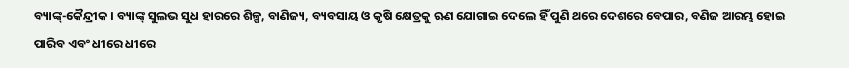ବ୍ୟାଙ୍କ୍-କୈନ୍ଦ୍ରୀକ । ବ୍ୟାଙ୍କ୍ ସୁଲଭ ସୁଧ ହାରରେ ଶିଳ୍ପ, ବାଣିଜ୍ୟ, ବ୍ୟବସାୟ ଓ କୃଷି କ୍ଷେତ୍ରକୁ ଋଣ ଯୋଗାଇ ଦେଲେ ହିଁ ପୁଣି ଥରେ ଦେଶରେ ବେପାର, ବଣିଜ ଆରମ୍ଭ ହୋଇ ପାରିବ ଏବଂ ଧୀରେ ଧୀରେ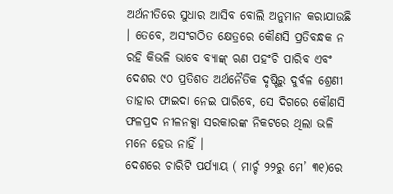ଅର୍ଥନୀତିରେ ସୁଧାର ଆସିବ ବୋଲି ଅନୁମାନ କରାଯାଉଛି । ତେବେ, ଅସଂଗଠିତ କ୍ଷେତ୍ରରେ କୌଣସି ପ୍ରତିବନ୍ଧକ ନ ରହି କିଭଳି ଭାବେ ବ୍ୟାଙ୍କ୍ ଋଣ ପହଂଚି ପାରିବ ଏବଂ ଦେଶର ୯୦ ପ୍ରତିଶତ ଅର୍ଥନୈତିକ ଦୃଷ୍ଟିରୁ ଦୁର୍ବଳ ଶ୍ରେଣୀ ତାହାର ଫାଇଦା ନେଇ ପାରିବେ, ସେ ଦିଗରେ କୌଣସି ଫଳପ୍ରଦ ନୀଳନକ୍ସା ସରକାରଙ୍କ ନିକଟରେ ଥିଲା ଭଳି ମନେ ହେଉ ନାହିଁ ।
ଦେଶରେ ଚାରିଟି ପର୍ଯ୍ୟାୟ ( ମାର୍ଚ୍ଚ ୨୨ରୁ ମେ’ ୩୧)ରେ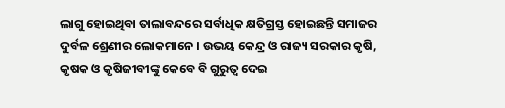ଲାଗୁ ହୋଇଥିବା ତାଲାବନ୍ଦରେ ସର୍ବାଧିକ କ୍ଷତିଗ୍ରସ୍ତ ହୋଇଛନ୍ତି ସମାଜର ଦୁର୍ବଳ ଶ୍ରେଣୀର ଲୋକମାନେ । ଉଭୟ କେନ୍ଦ୍ର ଓ ରାଜ୍ୟ ସରକାର କୃଷି, କୃଷକ ଓ କୃଷିଜୀବୀଙ୍କୁ କେବେ ବି ଗୁରୁତ୍ୱ ଦେଇ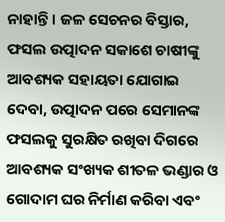ନାହାନ୍ତି । ଜଳ ସେଚନର ବିସ୍ତାର, ଫସଲ ଉତ୍ପାଦନ ସକାଶେ ଚାଷୀଙ୍କୁ ଆବଶ୍ୟକ ସହାୟତା ଯୋଗାଇ ଦେବା, ଉତ୍ପାଦନ ପରେ ସେମାନଙ୍କ ଫସଲକୁ ସୁରକ୍ଷିତ ରଖିବା ଦିଗରେ ଆବଶ୍ୟକ ସଂଖ୍ୟକ ଶୀତଳ ଭଣ୍ଡାର ଓ ଗୋଦାମ ଘର ନିର୍ମାଣ କରିବା ଏବଂ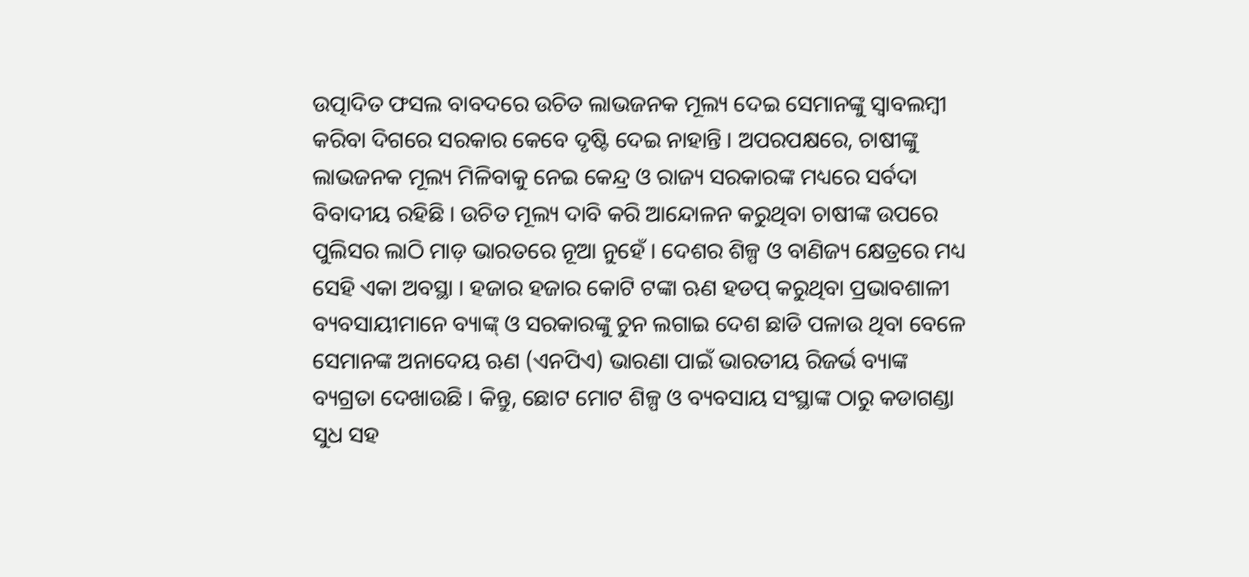ଉତ୍ପାଦିତ ଫସଲ ବାବଦରେ ଉଚିତ ଲାଭଜନକ ମୂଲ୍ୟ ଦେଇ ସେମାନଙ୍କୁ ସ୍ୱାବଲମ୍ବୀ କରିବା ଦିଗରେ ସରକାର କେବେ ଦୃଷ୍ଟି ଦେଇ ନାହାନ୍ତି । ଅପରପକ୍ଷରେ, ଚାଷୀଙ୍କୁ ଲାଭଜନକ ମୂଲ୍ୟ ମିଳିବାକୁ ନେଇ କେନ୍ଦ୍ର ଓ ରାଜ୍ୟ ସରକାରଙ୍କ ମଧ୍ୟରେ ସର୍ବଦା ବିବାଦୀୟ ରହିଛି । ଉଚିତ ମୂଲ୍ୟ ଦାବି କରି ଆନ୍ଦୋଳନ କରୁଥିବା ଚାଷୀଙ୍କ ଉପରେ ପୁଲିସର ଲାଠି ମାଡ଼ ଭାରତରେ ନୂଆ ନୁହେଁ । ଦେଶର ଶିଳ୍ପ ଓ ବାଣିଜ୍ୟ କ୍ଷେତ୍ରରେ ମଧ୍ୟ ସେହି ଏକା ଅବସ୍ଥା । ହଜାର ହଜାର କୋଟି ଟଙ୍କା ଋଣ ହଡପ୍ କରୁଥିବା ପ୍ରଭାବଶାଳୀ ବ୍ୟବସାୟୀମାନେ ବ୍ୟାଙ୍କ୍ ଓ ସରକାରଙ୍କୁ ଚୁନ ଲଗାଇ ଦେଶ ଛାଡି ପଳାଉ ଥିବା ବେଳେ ସେମାନଙ୍କ ଅନାଦେୟ ଋଣ (ଏନପିଏ) ଭାରଣା ପାଇଁ ଭାରତୀୟ ରିଜର୍ଭ ବ୍ୟାଙ୍କ ବ୍ୟଗ୍ରତା ଦେଖାଉଛି । କିନ୍ତୁ, ଛୋଟ ମୋଟ ଶିଳ୍ପ ଓ ବ୍ୟବସାୟ ସଂସ୍ଥାଙ୍କ ଠାରୁ କଡାଗଣ୍ଡା ସୁଧ ସହ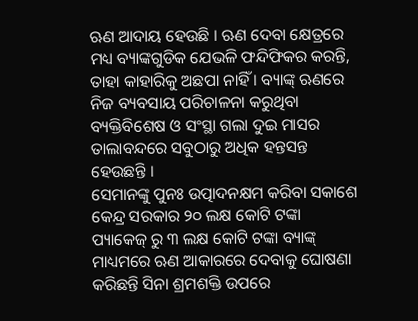ଋଣ ଆଦାୟ ହେଉଛି । ଋଣ ଦେବା କ୍ଷେତ୍ରରେ ମଧ୍ୟ ବ୍ୟାଙ୍କଗୁଡିକ ଯେଭଳି ଫନ୍ଦିଫିକର କରନ୍ତି, ତାହା କାହାରିକୁ ଅଛପା ନାହିଁ । ବ୍ୟାଙ୍କ୍ ଋଣରେ ନିଜ ବ୍ୟବସାୟ ପରିଚାଳନା କରୁଥିବା ବ୍ୟକ୍ତିବିଶେଷ ଓ ସଂସ୍ଥା ଗଲା ଦୁଇ ମାସର ତାଲାବନ୍ଦରେ ସବୁଠାରୁ ଅଧିକ ହନ୍ତସନ୍ତ ହେଉଛନ୍ତି ।
ସେମାନଙ୍କୁ ପୁନଃ ଉତ୍ପାଦନକ୍ଷମ କରିବା ସକାଶେ କେନ୍ଦ୍ର ସରକାର ୨୦ ଲକ୍ଷ କୋଟି ଟଙ୍କା ପ୍ୟାକେଜ୍ ରୁ ୩ ଲକ୍ଷ କୋଟି ଟଙ୍କା ବ୍ୟାଙ୍କ୍ ମାଧ୍ୟମରେ ଋଣ ଆକାରରେ ଦେବାକୁ ଘୋଷଣା କରିଛନ୍ତି ସିନା ଶ୍ରମଶକ୍ତି ଉପରେ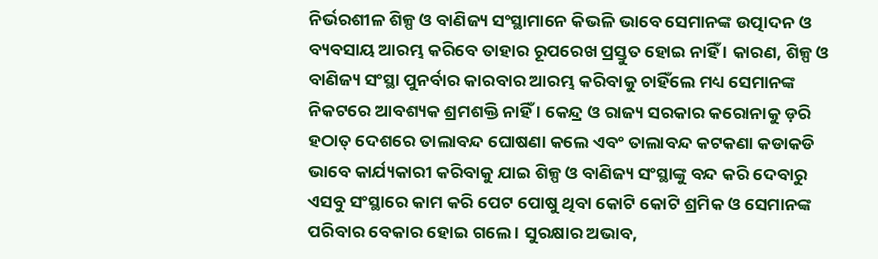ନିର୍ଭରଶୀଳ ଶିଳ୍ପ ଓ ବାଣିଜ୍ୟ ସଂସ୍ଥାମାନେ କିଭଳି ଭାବେ ସେମାନଙ୍କ ଉତ୍ପାଦନ ଓ ବ୍ୟବସାୟ ଆରମ୍ଭ କରିବେ ତାହାର ରୂପରେଖ ପ୍ରସ୍ତୁତ ହୋଇ ନାହିଁ । କାରଣ, ଶିଳ୍ପ ଓ ବାଣିଜ୍ୟ ସଂସ୍ଥା ପୁନର୍ବାର କାରବାର ଆରମ୍ଭ କରିବାକୁ ଚାହିଁଲେ ମଧ୍ୟ ସେମାନଙ୍କ ନିକଟରେ ଆବଶ୍ୟକ ଶ୍ରମଶକ୍ତି ନାହିଁ । କେନ୍ଦ୍ର ଓ ରାଜ୍ୟ ସରକାର କରୋନାକୁ ଡ଼ରି ହଠାତ୍ ଦେଶରେ ତାଲାବନ୍ଦ ଘୋଷଣା କଲେ ଏବଂ ତାଲାବନ୍ଦ କଟକଣା କଡାକଡି ଭାବେ କାର୍ଯ୍ୟକାରୀ କରିବାକୁ ଯାଇ ଶିଳ୍ପ ଓ ବାଣିଜ୍ୟ ସଂସ୍ଥାଙ୍କୁ ବନ୍ଦ କରି ଦେବାରୁ ଏସବୁ ସଂସ୍ଥାରେ କାମ କରି ପେଟ ପୋଷୁ ଥିବା କୋଟି କୋଟି ଶ୍ରମିକ ଓ ସେମାନଙ୍କ ପରିବାର ବେକାର ହୋଇ ଗଲେ । ସୁରକ୍ଷାର ଅଭାବ,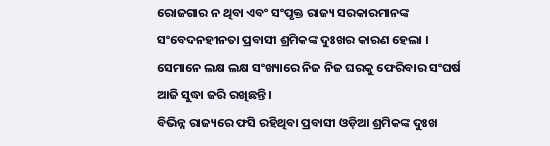ରୋଜଗାର ନ ଥିବା ଏବଂ ସଂପୃକ୍ତ ରାଜ୍ୟ ସରକାରମାନଙ୍କ ସଂବେଦନହୀନତା ପ୍ରବାସୀ ଶ୍ରମିକଙ୍କ ଦୁଃଖର କାରଣ ହେଲା । ସେମାନେ ଲକ୍ଷ ଲକ୍ଷ ସଂଖ୍ୟାରେ ନିଜ ନିଜ ଘରକୁ ଫେରିବାର ସଂଘର୍ଷ ଆଜି ସୁଦ୍ଧା ଜରି ରଖିଛନ୍ତି ।
ବିଭିନ୍ନ ରାଜ୍ୟରେ ଫସି ରହିଥିବା ପ୍ରବାସୀ ଓଡ଼ିଆ ଶ୍ରମିକଙ୍କ ଦୁଃଖ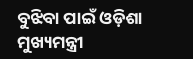ବୁଝିବା ପାଇଁ ଓଡ଼ିଶା ମୁଖ୍ୟମନ୍ତ୍ରୀ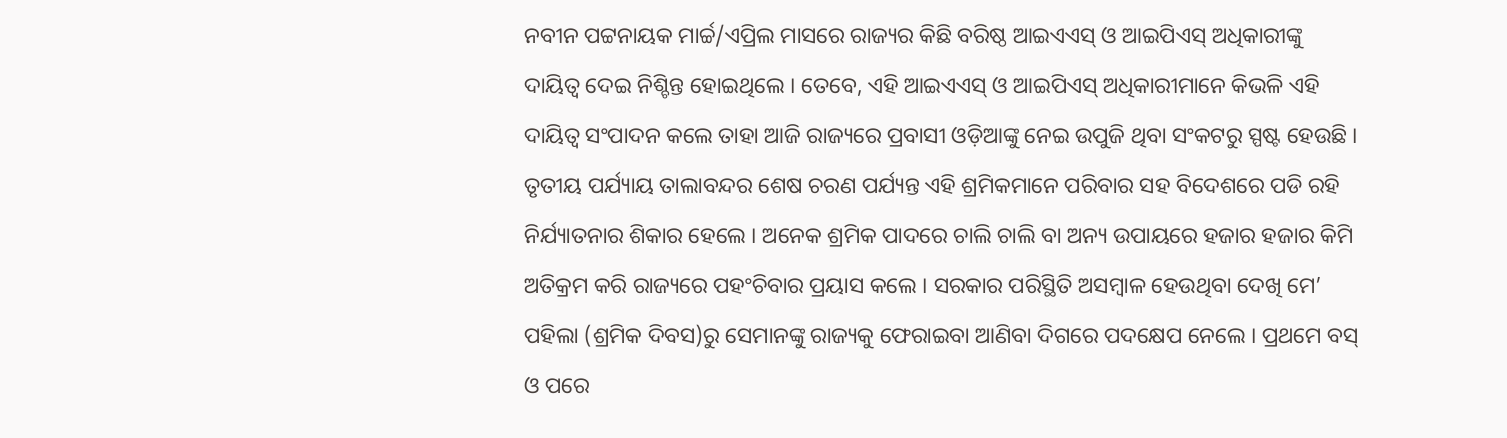ନବୀନ ପଟ୍ଟନାୟକ ମାର୍ଚ୍ଚ/ଏପ୍ରିଲ ମାସରେ ରାଜ୍ୟର କିଛି ବରିଷ୍ଠ ଆଇଏଏସ୍ ଓ ଆଇପିଏସ୍ ଅଧିକାରୀଙ୍କୁ ଦାୟିତ୍ୱ ଦେଇ ନିଶ୍ଚିନ୍ତ ହୋଇଥିଲେ । ତେବେ, ଏହି ଆଇଏଏସ୍ ଓ ଆଇପିଏସ୍ ଅଧିକାରୀମାନେ କିଭଳି ଏହି ଦାୟିତ୍ୱ ସଂପାଦନ କଲେ ତାହା ଆଜି ରାଜ୍ୟରେ ପ୍ରବାସୀ ଓଡ଼ିଆଙ୍କୁ ନେଇ ଉପୁଜି ଥିବା ସଂକଟରୁ ସ୍ପଷ୍ଟ ହେଉଛି । ତୃତୀୟ ପର୍ଯ୍ୟାୟ ତାଲାବନ୍ଦର ଶେଷ ଚରଣ ପର୍ଯ୍ୟନ୍ତ ଏହି ଶ୍ରମିକମାନେ ପରିବାର ସହ ବିଦେଶରେ ପଡି ରହି ନିର୍ଯ୍ୟାତନାର ଶିକାର ହେଲେ । ଅନେକ ଶ୍ରମିକ ପାଦରେ ଚାଲି ଚାଲି ବା ଅନ୍ୟ ଉପାୟରେ ହଜାର ହଜାର କିମି ଅତିକ୍ରମ କରି ରାଜ୍ୟରେ ପହଂଚିବାର ପ୍ରୟାସ କଲେ । ସରକାର ପରିସ୍ଥିତି ଅସମ୍ବାଳ ହେଉଥିବା ଦେଖି ମେ’ ପହିଲା (ଶ୍ରମିକ ଦିବସ)ରୁ ସେମାନଙ୍କୁ ରାଜ୍ୟକୁ ଫେରାଇବା ଆଣିବା ଦିଗରେ ପଦକ୍ଷେପ ନେଲେ । ପ୍ରଥମେ ବସ୍ ଓ ପରେ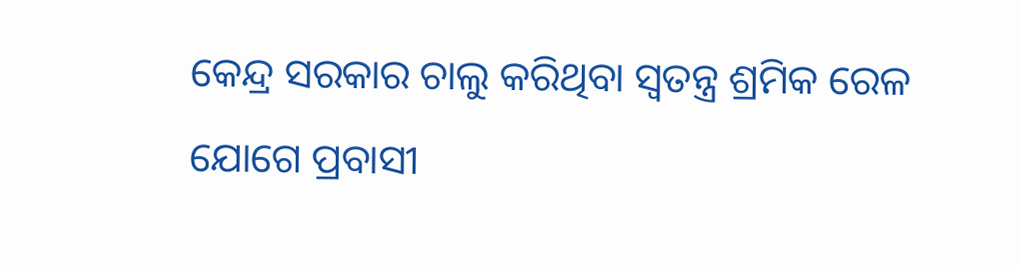କେନ୍ଦ୍ର ସରକାର ଚାଲୁ କରିଥିବା ସ୍ୱତନ୍ତ୍ର ଶ୍ରମିକ ରେଳ ଯୋଗେ ପ୍ରବାସୀ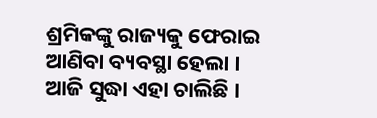ଶ୍ରମିକଙ୍କୁ ରାଜ୍ୟକୁ ଫେରାଇ ଆଣିବା ବ୍ୟବସ୍ଥା ହେଲା । ଆଜି ସୁଦ୍ଧା ଏହା ଚାଲିଛି ।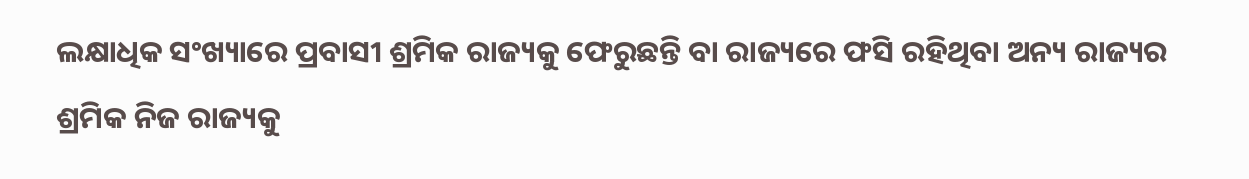ଲକ୍ଷାଧିକ ସଂଖ୍ୟାରେ ପ୍ରବାସୀ ଶ୍ରମିକ ରାଜ୍ୟକୁ ଫେରୁଛନ୍ତି ବା ରାଜ୍ୟରେ ଫସି ରହିଥିବା ଅନ୍ୟ ରାଜ୍ୟର ଶ୍ରମିକ ନିଜ ରାଜ୍ୟକୁ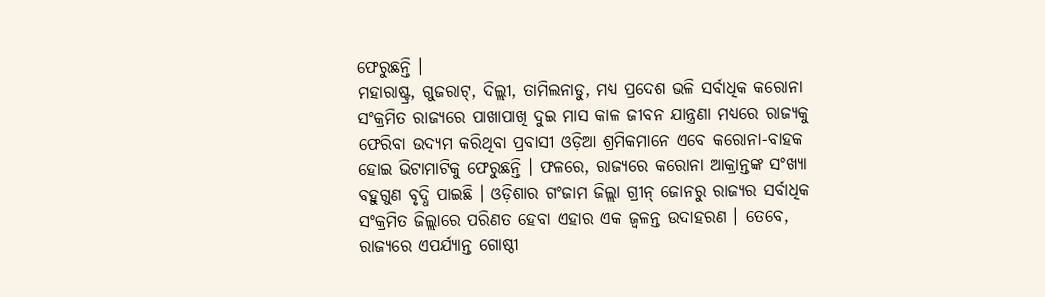ଫେରୁଛନ୍ତି ।
ମହାରାଷ୍ଟ୍ର, ଗୁଜରାଟ୍, ଦିଲ୍ଲୀ, ତାମିଲନାଡୁ, ମଧ୍ୟ ପ୍ରଦେଶ ଭଳି ସର୍ବାଧିକ କରୋନା ସଂକ୍ରମିତ ରାଜ୍ୟରେ ପାଖାପାଖି ଦୁଇ ମାସ କାଳ ଜୀବନ ଯାନ୍ତ୍ରଣା ମଧ୍ୟରେ ରାଜ୍ୟକୁ ଫେରିବା ଉଦ୍ୟମ କରିଥିବା ପ୍ରବାସୀ ଓଡ଼ିଆ ଶ୍ରମିକମାନେ ଏବେ କରୋନା-ବାହକ ହୋଇ ଭିଟାମାଟିକୁ ଫେରୁଛନ୍ତି । ଫଳରେ, ରାଜ୍ୟରେ କରୋନା ଆକ୍ରାନ୍ତଙ୍କ ସଂଖ୍ୟା ବହୁଗୁଣ ବୃଦ୍ଧି ପାଇଛି । ଓଡ଼ିଶାର ଗଂଜାମ ଜିଲ୍ଲା ଗ୍ରୀନ୍ ଜୋନରୁ ରାଜ୍ୟର ସର୍ବାଧିକ ସଂକ୍ରମିତ ଜିଲ୍ଲାରେ ପରିଣତ ହେବା ଏହାର ଏକ ଜ୍ୱଳନ୍ତ ଉଦାହରଣ । ତେବେ, ରାଜ୍ୟରେ ଏପର୍ଯ୍ୟାନ୍ତ ଗୋଷ୍ଠୀ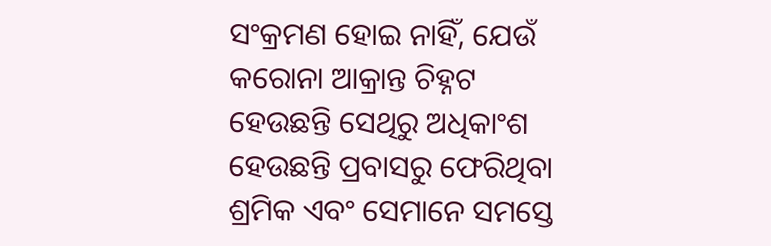ସଂକ୍ରମଣ ହୋଇ ନାହିଁ, ଯେଉଁ କରୋନା ଆକ୍ରାନ୍ତ ଚିହ୍ନଟ ହେଉଛନ୍ତି ସେଥିରୁ ଅଧିକାଂଶ ହେଉଛନ୍ତି ପ୍ରବାସରୁ ଫେରିଥିବା ଶ୍ରମିକ ଏବଂ ସେମାନେ ସମସ୍ତେ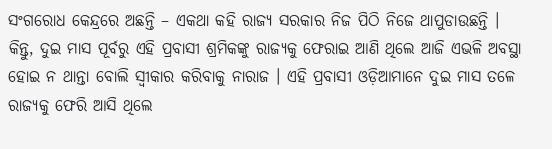ସଂଗରୋଧ କେନ୍ଦ୍ରରେ ଅଛନ୍ତି – ଏକଥା କହି ରାଜ୍ୟ ସରକାର ନିଜ ପିଠି ନିଜେ ଥାପୁଡାଉଛନ୍ତି । କିନ୍ତୁ, ଦୁଇ ମାସ ପୂର୍ବରୁ ଏହି ପ୍ରବାସୀ ଶ୍ରମିକଙ୍କୁ ରାଜ୍ୟକୁ ଫେରାଇ ଆଣି ଥିଲେ ଆଜି ଏଭଳି ଅବସ୍ଥା ହୋଇ ନ ଥାନ୍ତା ବୋଲି ସ୍ୱୀକାର କରିବାକୁ ନାରାଜ । ଏହି ପ୍ରବାସୀ ଓଡ଼ିଆମାନେ ଦୁଇ ମାସ ତଳେ ରାଜ୍ୟକୁ ଫେରି ଆସି ଥିଲେ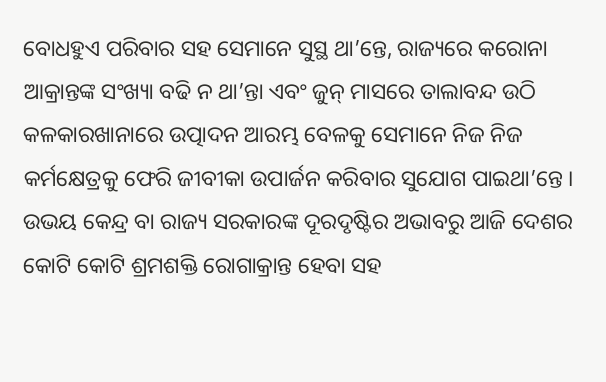ବୋଧହୁଏ ପରିବାର ସହ ସେମାନେ ସୁସ୍ଥ ଥା’ନ୍ତେ, ରାଜ୍ୟରେ କରୋନା ଆକ୍ରାନ୍ତଙ୍କ ସଂଖ୍ୟା ବଢି ନ ଥା’ନ୍ତା ଏବଂ ଜୁନ୍ ମାସରେ ତାଲାବନ୍ଦ ଉଠି କଳକାରଖାନାରେ ଉତ୍ପାଦନ ଆରମ୍ଭ ବେଳକୁ ସେମାନେ ନିଜ ନିଜ କର୍ମକ୍ଷେତ୍ରକୁ ଫେରି ଜୀବୀକା ଉପାର୍ଜନ କରିବାର ସୁଯୋଗ ପାଇଥା’ନ୍ତେ । ଉଭୟ କେନ୍ଦ୍ର ବା ରାଜ୍ୟ ସରକାରଙ୍କ ଦୂରଦୃଷ୍ଟିର ଅଭାବରୁ ଆଜି ଦେଶର କୋଟି କୋଟି ଶ୍ରମଶକ୍ତି ରୋଗାକ୍ରାନ୍ତ ହେବା ସହ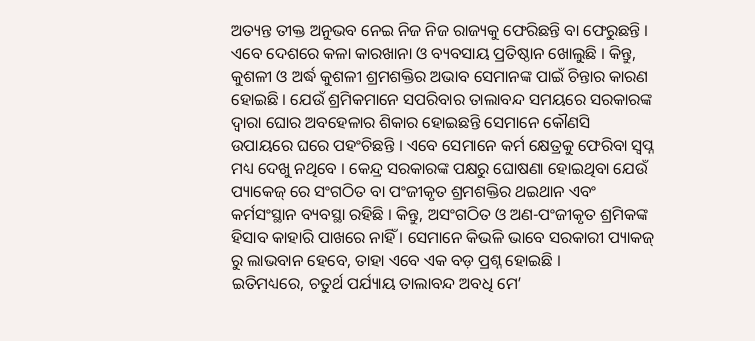ଅତ୍ୟନ୍ତ ତୀକ୍ତ ଅନୁଭବ ନେଇ ନିଜ ନିଜ ରାଜ୍ୟକୁ ଫେରିଛନ୍ତି ବା ଫେରୁଛନ୍ତି ।
ଏବେ ଦେଶରେ କଳା କାରଖାନା ଓ ବ୍ୟବସାୟ ପ୍ରତିଷ୍ଠାନ ଖୋଲୁଛି । କିନ୍ତୁ, କୁଶଳୀ ଓ ଅର୍ଦ୍ଧ କୁଶଳୀ ଶ୍ରମଶକ୍ତିର ଅଭାବ ସେମାନଙ୍କ ପାଇଁ ଚିନ୍ତାର କାରଣ ହୋଇଛି । ଯେଉଁ ଶ୍ରମିକମାନେ ସପରିବାର ତାଲାବନ୍ଦ ସମୟରେ ସରକାରଙ୍କ ଦ୍ୱାରା ଘୋର ଅବହେଳାର ଶିକାର ହୋଇଛନ୍ତି ସେମାନେ କୌଣସି ଉପାୟରେ ଘରେ ପହଂଚିଛନ୍ତି । ଏବେ ସେମାନେ କର୍ମ କ୍ଷେତ୍ରକୁ ଫେରିବା ସ୍ୱପ୍ନ ମଧ୍ୟ ଦେଖୁ ନଥିବେ । କେନ୍ଦ୍ର ସରକାରଙ୍କ ପକ୍ଷରୁ ଘୋଷଣା ହୋଇଥିବା ଯେଉଁ ପ୍ୟାକେଜ୍ ରେ ସଂଗଠିତ ବା ପଂଜୀକୃତ ଶ୍ରମଶକ୍ତିର ଥଇଥାନ ଏବଂ କର୍ମସଂସ୍ଥାନ ବ୍ୟବସ୍ଥା ରହିଛି । କିନ୍ତୁ, ଅସଂଗଠିତ ଓ ଅଣ-ପଂଜୀକୃତ ଶ୍ରମିକଙ୍କ ହିସାବ କାହାରି ପାଖରେ ନାହିଁ । ସେମାନେ କିଭଳି ଭାବେ ସରକାରୀ ପ୍ୟାକଜ୍ ରୁ ଲାଭବାନ ହେବେ, ତାହା ଏବେ ଏକ ବଡ଼ ପ୍ରଶ୍ନ ହୋଇଛି ।
ଇତିମଧ୍ୟରେ, ଚତୁର୍ଥ ପର୍ଯ୍ୟାୟ ତାଲାବନ୍ଦ ଅବଧି ମେ’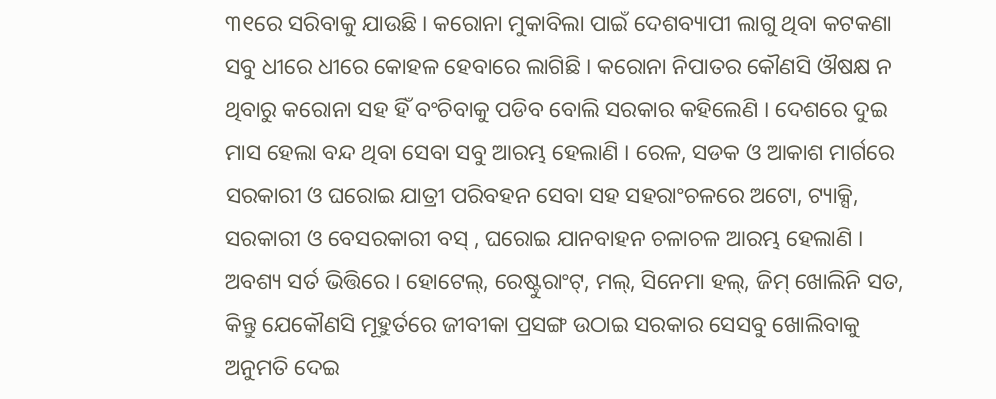୩୧ରେ ସରିବାକୁ ଯାଉଛି । କରୋନା ମୁକାବିଲା ପାଇଁ ଦେଶବ୍ୟାପୀ ଲାଗୁ ଥିବା କଟକଣା ସବୁ ଧୀରେ ଧୀରେ କୋହଳ ହେବାରେ ଲାଗିଛି । କରୋନା ନିପାତର କୌଣସି ଔଷକ୍ଷ ନ ଥିବାରୁ କରୋନା ସହ ହିଁ ବଂଚିବାକୁ ପଡିବ ବୋଲି ସରକାର କହିଲେଣି । ଦେଶରେ ଦୁଇ ମାସ ହେଲା ବନ୍ଦ ଥିବା ସେବା ସବୁ ଆରମ୍ଭ ହେଲାଣି । ରେଳ, ସଡକ ଓ ଆକାଶ ମାର୍ଗରେ ସରକାରୀ ଓ ଘରୋଇ ଯାତ୍ରୀ ପରିବହନ ସେବା ସହ ସହରାଂଚଳରେ ଅଟୋ, ଟ୍ୟାକ୍ସି, ସରକାରୀ ଓ ବେସରକାରୀ ବସ୍ , ଘରୋଇ ଯାନବାହନ ଚଳାଚଳ ଆରମ୍ଭ ହେଲାଣି । ଅବଶ୍ୟ ସର୍ତ ଭିତ୍ତିରେ । ହୋଟେଲ୍, ରେଷ୍ଟୁରାଂଟ୍, ମଲ୍, ସିନେମା ହଲ୍, ଜିମ୍ ଖୋଲିନି ସତ, କିନ୍ତୁ ଯେକୌଣସି ମୂହୁର୍ତରେ ଜୀବୀକା ପ୍ରସଙ୍ଗ ଉଠାଇ ସରକାର ସେସବୁ ଖୋଲିବାକୁ ଅନୁମତି ଦେଇ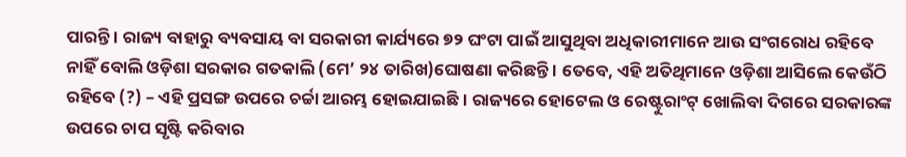ପାରନ୍ତି । ରାଜ୍ୟ ବାହାରୁ ବ୍ୟବସାୟ ବା ସରକାରୀ କାର୍ଯ୍ୟରେ ୭୨ ଘଂଟା ପାଇଁ ଆସୁଥିବା ଅଧିକାରୀମାନେ ଆଉ ସଂଗରୋଧ ରହିବେ ନାହିଁ ବୋଲି ଓଡ଼ିଶା ସରକାର ଗତକାଲି (ମେ’ ୨୪ ତାରିଖ)ଘୋଷଣା କରିଛନ୍ତି । ତେବେ, ଏହି ଅତିଥିମାନେ ଓଡ଼ିଶା ଆସିଲେ କେଉଁଠି ରହିବେ (?) – ଏହି ପ୍ରସଙ୍ଗ ଉପରେ ଚର୍ଚ୍ଚା ଆରମ୍ଭ ହୋଇଯାଇଛି । ରାଜ୍ୟରେ ହୋଟେଲ ଓ ରେଷ୍ଟୁରାଂଟ୍ ଖୋଲିବା ଦିଗରେ ସରକାରଙ୍କ ଉପରେ ଚାପ ସୃଷ୍ଟି କରିବାର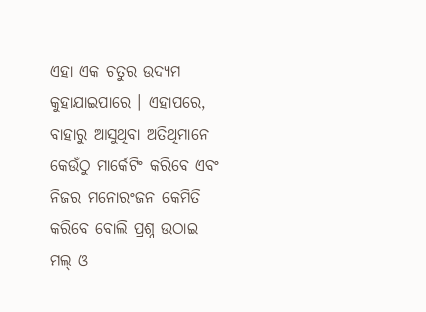ଏହା ଏକ ଚତୁର ଉଦ୍ୟମ କୁହାଯାଇପାରେ । ଏହାପରେ, ବାହାରୁ ଆସୁଥିବା ଅତିଥିମାନେ କେଉଁଠୁ ମାର୍କେଟିଂ କରିବେ ଏବଂ ନିଜର ମନୋରଂଜନ କେମିତି କରିବେ ବୋଲି ପ୍ରଶ୍ନ ଉଠାଇ ମଲ୍ ଓ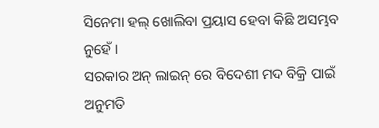ସିନେମା ହଲ୍ ଖୋଲିବା ପ୍ରୟାସ ହେବା କିଛି ଅସମ୍ଭବ ନୁହେଁ ।
ସରକାର ଅନ୍ ଲାଇନ୍ ରେ ବିଦେଶୀ ମଦ ବିକ୍ରି ପାଇଁ ଅନୁମତି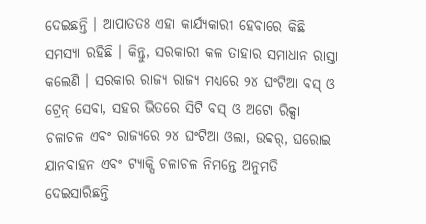ଦେଇଛନ୍ତି । ଆପାତତଃ ଏହା କାର୍ଯ୍ୟକାରୀ ହେବାରେ କିଛି ସମସ୍ୟା ରହିଛି । କିନ୍ତୁ, ସରକାରୀ କଳ ତାହାର ସମାଧାନ ରାସ୍ତା କଲେଣି । ସରକାର ରାଜ୍ୟ ରାଜ୍ୟ ମଧ୍ୟରେ ୨୪ ଘଂଟିଆ ବସ୍ ଓ ଟ୍ରେନ୍ ସେବା, ସହର ଭିତରେ ସିଟି ବସ୍ ଓ ଅଟୋ ରିକ୍ସା ଚଳାଚଳ ଏବଂ ରାଜ୍ୟରେ ୨୪ ଘଂଟିଆ ଓଲା, ଉବ୍ବର୍, ଘରୋଇ ଯାନବାହନ ଏବଂ ଟ୍ୟାକ୍ସି ଚଳାଚଳ ନିମନ୍ତେ ଅନୁମତି ଦେଇସାରିଛନ୍ତି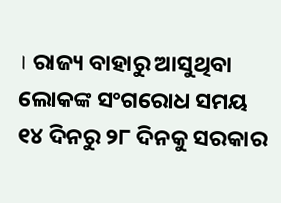। ରାଜ୍ୟ ବାହାରୁ ଆସୁଥିବା ଲୋକଙ୍କ ସଂଗରୋଧ ସମୟ ୧୪ ଦିନରୁ ୨୮ ଦିନକୁ ସରକାର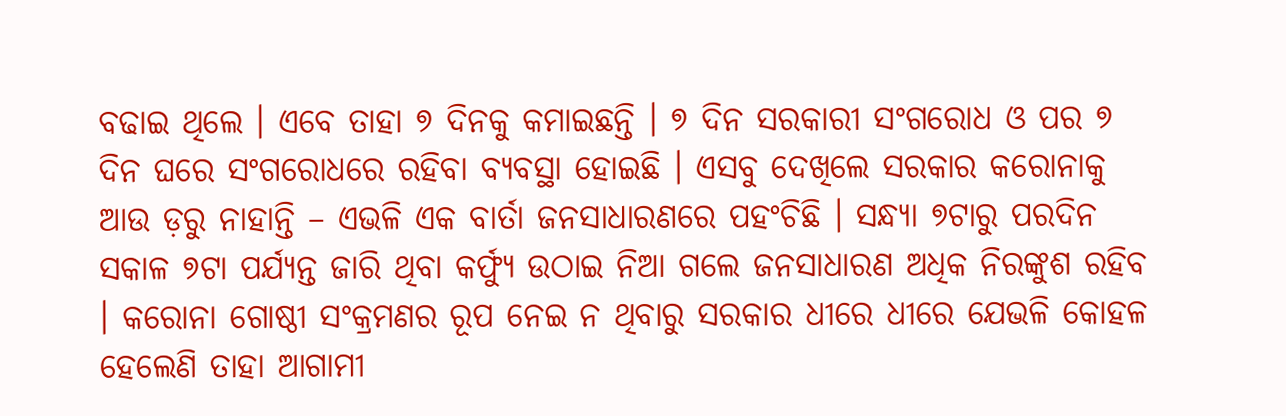ବଢାଇ ଥିଲେ । ଏବେ ତାହା ୭ ଦିନକୁ କମାଇଛନ୍ତି । ୭ ଦିନ ସରକାରୀ ସଂଗରୋଧ ଓ ପର ୭ ଦିନ ଘରେ ସଂଗରୋଧରେ ରହିବା ବ୍ୟବସ୍ଥା ହୋଇଛି । ଏସବୁ ଦେଖିଲେ ସରକାର କରୋନାକୁ ଆଉ ଡ଼ରୁ ନାହାନ୍ତି – ଏଭଳି ଏକ ବାର୍ତା ଜନସାଧାରଣରେ ପହଂଚିଛି । ସନ୍ଧ୍ୟା ୭ଟାରୁ ପରଦିନ ସକାଳ ୭ଟା ପର୍ଯ୍ୟନ୍ତ ଜାରି ଥିବା କର୍ଫ୍ୟୁ ଉଠାଇ ନିଆ ଗଲେ ଜନସାଧାରଣ ଅଧିକ ନିରଙ୍କୁଶ ରହିବ । କରୋନା ଗୋଷ୍ଠୀ ସଂକ୍ରମଣର ରୂପ ନେଇ ନ ଥିବାରୁ ସରକାର ଧୀରେ ଧୀରେ ଯେଭଳି କୋହଳ ହେଲେଣି ତାହା ଆଗାମୀ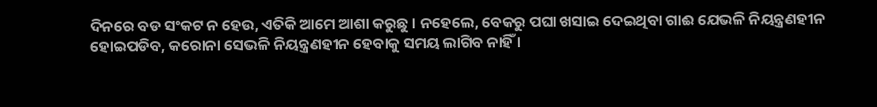ଦିନରେ ବଡ ସଂକଟ ନ ହେଉ, ଏତିକି ଆମେ ଆଶା କରୁଛୁ । ନହେଲେ, ବେକରୁ ପଘା ଖସାଇ ଦେଇଥିବା ଗାଈ ଯେଭଳି ନିୟନ୍ତ୍ରଣହୀନ ହୋଇପଡିବ, କରୋନା ସେଭଳି ନିୟନ୍ତ୍ରଣହୀନ ହେବାକୁ ସମୟ ଲାଗିବ ନାହିଁ ।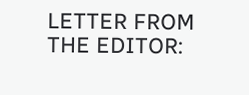LETTER FROM THE EDITOR: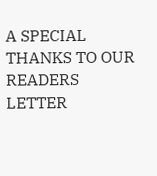A SPECIAL THANKS TO OUR READERS
LETTER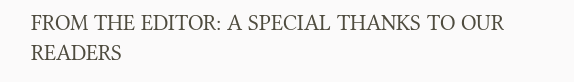FROM THE EDITOR: A SPECIAL THANKS TO OUR READERS